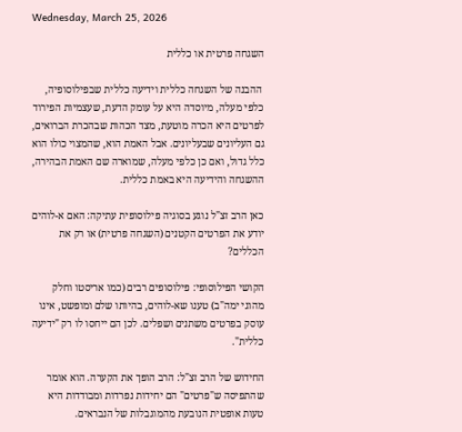Wednesday, March 25, 2026

השגחה פרטית או כללית

 ההבנה של השגחה כללית וידיעה כללית שבפילוסופיה, כלפי מעלה, מיוסדה היא על עומק הדעת, שעצמיות הפירוד לפרטים היא הכרה מוטעת, מצד הכהות שבהכרת הברואים, גם העליונים שבעליונים. אבל האמת הוא, שהמצוי כולו הוא כלל גדול, ואם כן כלפי מעלה, שמוארה שם האמת הבהירה, ההשגחה והידיעה היא באמת כללית.

כאן הרב זצ"ל נוגע בסוגיה פילוסופית עתיקה: האם א-לוהים יודע את הפרטים הקטנים (השגחה פרטית) או רק את הכללים?

הקושי הפילוסופי: פילוסופים רבים (כמו אריסטו וחלק מהוגי ימה"ב) טענו שא-לוהים, בהיותו שלם ומופשט, אינו עוסק בפרטים משתנים ושפלים. לכן הם ייחסו לו רק "ידיעה כללית".

החידוש של הרב זצ"ל: הרב הופך את הקערה. הוא אומר שהתפיסה ש"פרטים" הם יחידות נפרדות ומבודדות היא טעות אופטית הנובעת מהמוגבלות של הנבראים.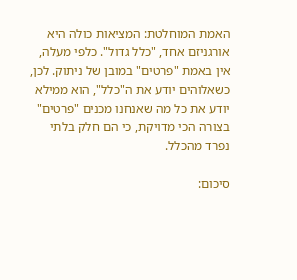האמת המוחלטת: המציאות כולה היא אורגניזם אחד, "כלל גדול". כלפי מעלה, אין באמת "פרטים" במובן של ניתוק. לכן, כשאלוהים יודע את ה"כלל", הוא ממילא יודע את כל מה שאנחנו מכנים "פרטים" בצורה הכי מדויקת, כי הם חלק בלתי נפרד מהכלל.

סיכום: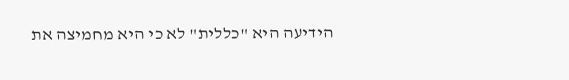הידיעה היא "כללית" לא כי היא מחמיצה את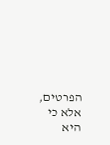הפרטים, אלא כי היא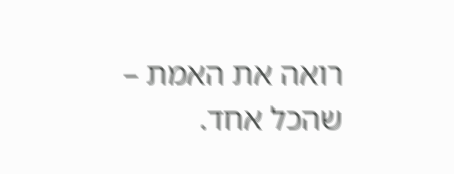רואה את האמת – שהכל אחד.